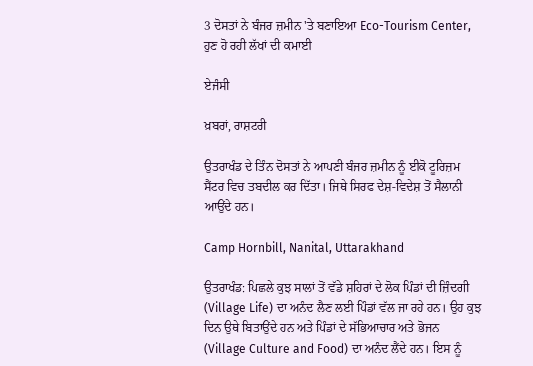3 ਦੋਸਤਾਂ ਨੇ ਬੰਜਰ ਜ਼ਮੀਨ 'ਤੇ ਬਣਾਇਆ Eco-Tourism Center, ਹੁਣ ਹੋ ਰਹੀ ਲੱਖਾਂ ਦੀ ਕਮਾਈ

ਏਜੰਸੀ

ਖ਼ਬਰਾਂ, ਰਾਸ਼ਟਰੀ

ਉਤਰਾਖੰਡ ਦੇ ਤਿੰਨ ਦੋਸਤਾਂ ਨੇ ਆਪਣੀ ਬੰਜਰ ਜ਼ਮੀਨ ਨੂੰ ਈਕੋ ਟੂਰਿਜ਼ਮ ਸੈਂਟਰ ਵਿਚ ਤਬਦੀਲ ਕਰ ਦਿੱਤਾ। ਜਿਥੇ ਸਿਰਫ ਦੇਸ਼-ਵਿਦੇਸ਼ ਤੋਂ ਸੈਲਾਨੀ ਆਉਂਦੇ ਹਨ।

Camp Hornbill, Nanital, Uttarakhand

ਉਤਰਾਖੰਡ: ਪਿਛਲੇ ਕੁਝ ਸਾਲਾਂ ਤੋਂ ਵੱਡੇ ਸ਼ਹਿਰਾਂ ਦੇ ਲੋਕ ਪਿੰਡਾਂ ਦੀ ਜ਼ਿੰਦਗੀ (Village Life) ਦਾ ਅਨੰਦ ਲੈਣ ਲਈ ਪਿੰਡਾਂ ਵੱਲ ਜਾ ਰਹੇ ਹਨ। ਉਹ ਕੁਝ ਦਿਨ ਉਥੇ ਬਿਤਾਉਂਦੇ ਹਨ ਅਤੇ ਪਿੰਡਾਂ ਦੇ ਸੱਭਿਆਚਾਰ ਅਤੇ ਭੋਜਨ (Village Culture and Food) ਦਾ ਅਨੰਦ ਲੈਂਦੇ ਹਨ। ਇਸ ਨੂੰ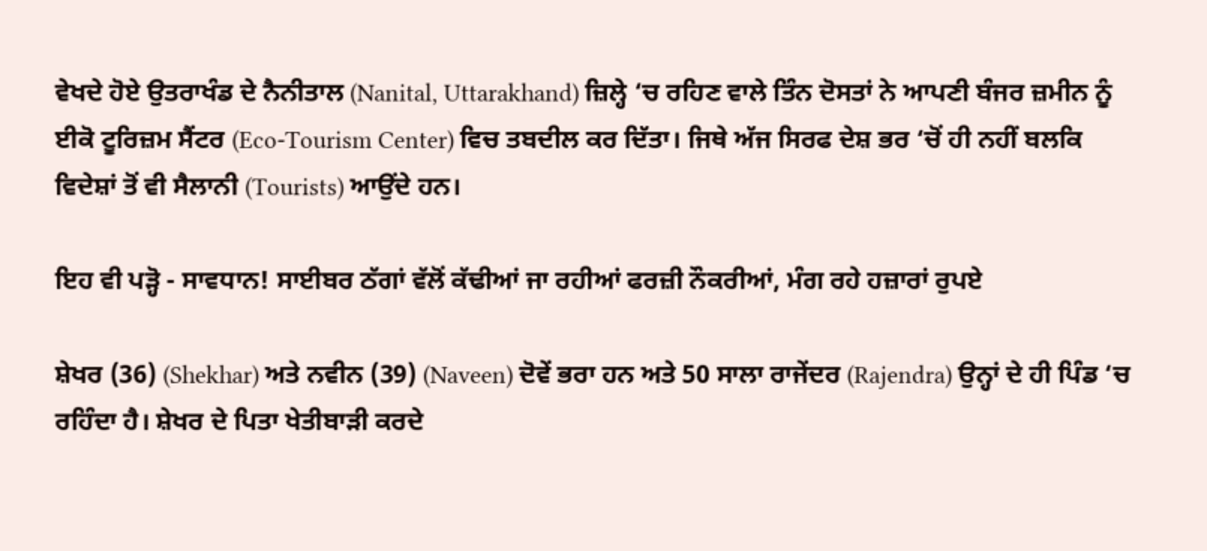ਵੇਖਦੇ ਹੋਏ ਉਤਰਾਖੰਡ ਦੇ ਨੈਨੀਤਾਲ (Nanital, Uttarakhand) ਜ਼ਿਲ੍ਹੇ ‘ਚ ਰਹਿਣ ਵਾਲੇ ਤਿੰਨ ਦੋਸਤਾਂ ਨੇ ਆਪਣੀ ਬੰਜਰ ਜ਼ਮੀਨ ਨੂੰ ਈਕੋ ਟੂਰਿਜ਼ਮ ਸੈਂਟਰ (Eco-Tourism Center) ਵਿਚ ਤਬਦੀਲ ਕਰ ਦਿੱਤਾ। ਜਿਥੇ ਅੱਜ ਸਿਰਫ ਦੇਸ਼ ਭਰ ‘ਚੋਂ ਹੀ ਨਹੀਂ ਬਲਕਿ ਵਿਦੇਸ਼ਾਂ ਤੋਂ ਵੀ ਸੈਲਾਨੀ (Tourists) ਆਉਂਦੇ ਹਨ।

ਇਹ ਵੀ ਪੜ੍ਹੋ - ਸਾਵਧਾਨ! ਸਾਈਬਰ ਠੱਗਾਂ ਵੱਲੋਂ ਕੱਢੀਆਂ ਜਾ ਰਹੀਆਂ ਫਰਜ਼ੀ ਨੌਕਰੀਆਂ, ਮੰਗ ਰਹੇ ਹਜ਼ਾਰਾਂ ਰੁਪਏ

ਸ਼ੇਖਰ (36) (Shekhar) ਅਤੇ ਨਵੀਨ (39) (Naveen) ਦੋਵੇਂ ਭਰਾ ਹਨ ਅਤੇ 50 ਸਾਲਾ ਰਾਜੇਂਦਰ (Rajendra) ਉਨ੍ਹਾਂ ਦੇ ਹੀ ਪਿੰਡ ‘ਚ ਰਹਿੰਦਾ ਹੈ। ਸ਼ੇਖਰ ਦੇ ਪਿਤਾ ਖੇਤੀਬਾੜੀ ਕਰਦੇ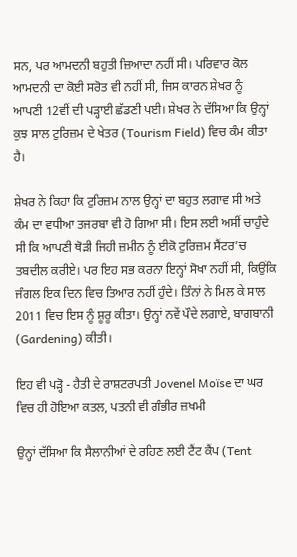ਸਨ, ਪਰ ਆਮਦਨੀ ਬਹੁਤੀ ਜ਼ਿਆਦਾ ਨਹੀਂ ਸੀ। ਪਰਿਵਾਰ ਕੋਲ ਆਮਦਨੀ ਦਾ ਕੋਈ ਸਰੋਤ ਵੀ ਨਹੀਂ ਸੀ, ਜਿਸ ਕਾਰਨ ਸ਼ੇਖਰ ਨੂੰ ਆਪਣੀ 12ਵੀਂ ਦੀ ਪੜ੍ਹਾਈ ਛੱਡਣੀ ਪਈ। ਸ਼ੇਖਰ ਨੇ ਦੱਸਿਆ ਕਿ ਉਨ੍ਹਾਂ ਕੁਝ ਸਾਲ ਟੁਰਿਜ਼ਮ ਦੇ ਖੇਤਰ (Tourism Field) ਵਿਚ ਕੰਮ ਕੀਤਾ ਹੈ।

ਸ਼ੇਖਰ ਨੇ ਕਿਹਾ ਕਿ ਟੁਰਿਜ਼ਮ ਨਾਲ ਉਨ੍ਹਾਂ ਦਾ ਬਹੁਤ ਲਗਾਵ ਸੀ ਅਤੇ ਕੰਮ ਦਾ ਵਧੀਆ ਤਜਰਬਾ ਵੀ ਹੋ ਗਿਆ ਸੀ। ਇਸ ਲਈ ਅਸੀਂ ਚਾਹੁੰਦੇ ਸੀ ਕਿ ਆਪਣੀ ਥੋੜੀ ਜਿਹੀ ਜ਼ਮੀਨ ਨੂੰ ਈਕੋ ਟੁਰਿਜ਼ਮ ਸੈਂਟਰ’ਚ ਤਬਦੀਲ ਕਰੀਏ। ਪਰ ਇਹ ਸਭ ਕਰਨਾ ਇਨ੍ਹਾਂ ਸੋਖਾ ਨਹੀਂ ਸੀ, ਕਿਉਂਕਿ ਜੰਗਲ ਇਕ ਦਿਨ ਵਿਚ ਤਿਆਰ ਨਹੀਂ ਹੁੰਦੇ। ਤਿੰਨਾਂ ਨੇ ਮਿਲ ਕੇ ਸਾਲ 2011 ਵਿਚ ਇਸ ਨੂੰ ਸ਼ੂਰੂ ਕੀਤਾ। ਉਨ੍ਹਾਂ ਨਵੇਂ ਪੌਦੇ ਲਗਾਏ, ਬਾਗਬਾਨੀ (Gardening) ਕੀਤੀ।

ਇਹ ਵੀ ਪੜ੍ਹੋ - ਹੈਤੀ ਦੇ ਰਾਸ਼ਟਰਪਤੀ Jovenel Moïse ਦਾ ਘਰ ਵਿਚ ਹੀ ਹੋਇਆ ਕਤਲ, ਪਤਨੀ ਵੀ ਗੰਭੀਰ ਜ਼ਖਮੀ

ਉਨ੍ਹਾਂ ਦੱਸਿਆ ਕਿ ਸੈਲਾਨੀਆਂ ਦੇ ਰਹਿਣ ਲਈ ਟੈਂਟ ਕੈਂਪ (Tent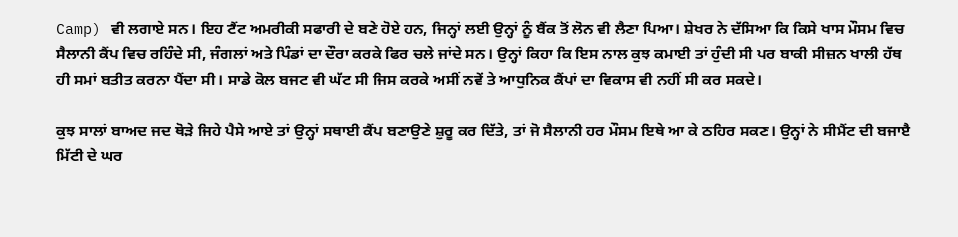Camp) ਵੀ ਲਗਾਏ ਸਨ। ਇਹ ਟੈਂਟ ਅਮਰੀਕੀ ਸਫਾਰੀ ਦੇ ਬਣੇ ਹੋਏ ਹਨ, ਜਿਨ੍ਹਾਂ ਲਈ ਉਨ੍ਹਾਂ ਨੂੰ ਬੈਂਕ ਤੋਂ ਲੋਨ ਵੀ ਲੈਣਾ ਪਿਆ। ਸ਼ੇਖਰ ਨੇ ਦੱਸਿਆ ਕਿ ਕਿਸੇ ਖਾਸ ਮੌਸਮ ਵਿਚ ਸੈਲਾਨੀ ਕੈਂਪ ਵਿਚ ਰਹਿੰਦੇ ਸੀ, ਜੰਗਲਾਂ ਅਤੇ ਪਿੰਡਾਂ ਦਾ ਦੌਰਾ ਕਰਕੇ ਫਿਰ ਚਲੇ ਜਾਂਦੇ ਸਨ। ਉਨ੍ਹਾਂ ਕਿਹਾ ਕਿ ਇਸ ਨਾਲ ਕੁਝ ਕਮਾਈ ਤਾਂ ਹੁੰਦੀ ਸੀ ਪਰ ਬਾਕੀ ਸੀਜ਼ਨ ਖਾਲੀ ਹੱਥ ਹੀ ਸਮਾਂ ਬਤੀਤ ਕਰਨਾ ਪੈਂਦਾ ਸੀ। ਸਾਡੇ ਕੋਲ ਬਜਟ ਵੀ ਘੱਟ ਸੀ ਜਿਸ ਕਰਕੇ ਅਸੀਂ ਨਵੇਂ ਤੇ ਆਧੁਨਿਕ ਕੈਂਪਾਂ ਦਾ ਵਿਕਾਸ ਵੀ ਨਹੀਂ ਸੀ ਕਰ ਸਕਦੇ।

ਕੁਝ ਸਾਲਾਂ ਬਾਅਦ ਜਦ ਥੋੜੇ ਜਿਹੇ ਪੈਸੇ ਆਏ ਤਾਂ ਉਨ੍ਹਾਂ ਸਥਾਈ ਕੈਂਪ ਬਣਾਉਣੇ ਸ਼ੁਰੂ ਕਰ ਦਿੱਤੇ, ਤਾਂ ਜੋ ਸੈਲਾਨੀ ਹਰ ਮੌਸਮ ਇਥੇ ਆ ਕੇ ਠਹਿਰ ਸਕਣ। ਉਨ੍ਹਾਂ ਨੇ ਸੀਮੈਂਟ ਦੀ ਬਜਾੲੈ ਮਿੱਟੀ ਦੇ ਘਰ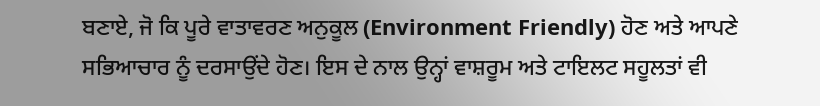ਬਣਾਏ, ਜੋ ਕਿ ਪੂਰੇ ਵਾਤਾਵਰਣ ਅਨੁਕੂਲ (Environment Friendly) ਹੋਣ ਅਤੇ ਆਪਣੇ ਸਭਿਆਚਾਰ ਨੂੰ ਦਰਸਾਉਂਦੇ ਹੋਣ। ਇਸ ਦੇ ਨਾਲ ਉਨ੍ਹਾਂ ਵਾਸ਼ਰੂਮ ਅਤੇ ਟਾਇਲਟ ਸਹੂਲਤਾਂ ਵੀ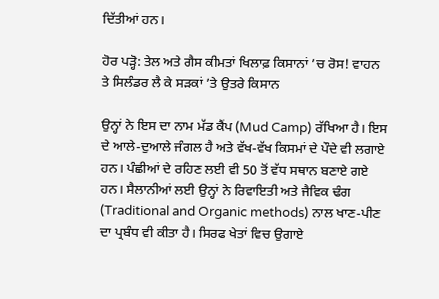ਦਿੱਤੀਆਂ ਹਨ।

ਹੋਰ ਪੜ੍ਹੋ: ਤੇਲ ਅਤੇ ਗੈਸ ਕੀਮਤਾਂ ਖਿਲਾਫ਼ ਕਿਸਾਨਾਂ ’ਚ ਰੋਸ! ਵਾਹਨ ਤੇ ਸਿਲੰਡਰ ਲੈ ਕੇ ਸੜਕਾਂ ’ਤੇ ਉਤਰੇ ਕਿਸਾਨ

ਉਨ੍ਹਾਂ ਨੇ ਇਸ ਦਾ ਨਾਮ ਮੱਡ ਕੈਂਪ (Mud Camp) ਰੱਖਿਆ ਹੈ। ਇਸ ਦੇ ਆਲੇ-ਦੁਆਲੇ ਜੰਗਲ ਹੈ ਅਤੇ ਵੱਖ-ਵੱਖ ਕਿਸਮਾਂ ਦੇ ਪੌਦੇ ਵੀ ਲਗਾਏ ਹਨ। ਪੰਛੀਆਂ ਦੇ ਰਹਿਣ ਲਈ ਵੀ 50 ਤੋਂ ਵੱਧ ਸਥਾਨ ਬਣਾਏ ਗਏ ਹਨ। ਸੈਲਾਨੀਆਂ ਲਈ ਉਨ੍ਹਾਂ ਨੇ ਰਿਵਾਇਤੀ ਅਤੇ ਜੈਵਿਕ ਢੰਗ (Traditional and Organic methods) ਨਾਲ ਖਾਣ-ਪੀਣ ਦਾ ਪ੍ਰਬੰਧ ਵੀ ਕੀਤਾ ਹੈ। ਸਿਰਫ ਖੇਤਾਂ ਵਿਚ ਉਗਾਏ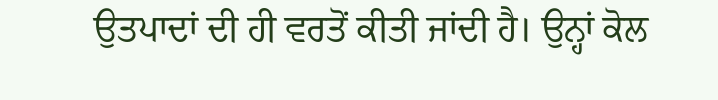ਉਤਪਾਦਾਂ ਦੀ ਹੀ ਵਰਤੋਂ ਕੀਤੀ ਜਾਂਦੀ ਹੈ। ਉਨ੍ਹਾਂ ਕੋਲ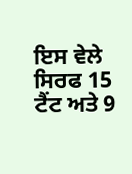ਇਸ ਵੇਲੇ ਸਿਰਫ 15 ਟੈਂਟ ਅਤੇ 9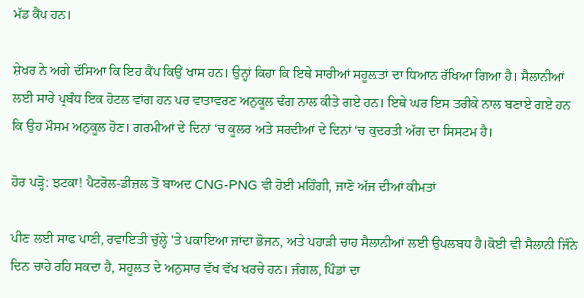ਮੱਡ ਕੈਂਪ ਹਨ।

ਸ਼ੇਖਰ ਨੇ ਅਗੇ ਦੱਸਿਆ ਕਿ ਇਹ ਕੈਂਪ ਕਿਉਂ ਖਾਸ ਹਨ। ਉਨ੍ਹਾਂ ਕਿਹਾ ਕਿ ਇਥੇ ਸਾਰੀਆਂ ਸਹੂਲ਼ਤਾਂ ਦਾ ਧਿਆਨ ਰੱਖਿਆ ਗਿਆ ਹੈ। ਸੈਲਾਨੀਆਂ ਲਈ ਸਾਰੇ ਪ੍ਰਬੰਧ ਇਕ ਹੋਟਲ ਵਾਂਗ ਹਨ ਪਰ ਵਾਤਾਵਰਣ ਅਨੁਕੂਲ ਢੰਗ ਨਾਲ ਕੀਤੇ ਗਏ ਹਨ। ਇਥੇ ਘਰ ਇਸ ਤਰੀਕੇ ਨਾਲ ਬਣਾਏ ਗਏ ਹਨ ਕਿ ਉਹ ਮੌਸਮ ਅਨੁਕੂਲ ਹੋਣ। ਗਰਮੀਆਂ ਦੇ ਦਿਨਾਂ ‘ਚ ਕੂਲਰ ਅਤੇ ਸਰਦੀਆਂ ਦੇ ਦਿਨਾਂ ‘ਚ ਕੁਦਰਤੀ ਅੱਗ ਦਾ ਸਿਸਟਮ ਹੈ।

ਹੋਰ ਪੜ੍ਹੋ: ਝਟਕਾ! ਪੈਟਰੋਲ-ਡੀਜ਼ਲ ਤੋਂ ਬਾਅਦ CNG-PNG ਵੀ ਹੋਈ ਮਹਿੰਗੀ, ਜਾਣੋ ਅੱਜ ਦੀਆਂ ਕੀਮਤਾਂ

ਪੀਣ ਲਈ ਸਾਫ ਪਾਣੀ, ਰਵਾਇਤੀ ਚੁੱਲ੍ਹੇ 'ਤੇ ਪਕਾਇਆ ਜਾਂਦਾ ਭੋਜਨ, ਅਤੇ ਪਹਾੜੀ ਚਾਹ ਸੈਲਾਨੀਆਂ ਲਈ ਉਪਲਬਧ ਹੈ।ਕੋਈ ਵੀ ਸੈਲਾਨੀ ਜਿੰਨੇ ਦਿਨ ਚਾਹੇ ਰਹਿ ਸਕਦਾ ਹੈ, ਸਹੂਲਤ ਦੇ ਅਨੁਸਾਰ ਵੱਖ ਵੱਖ ਖਰਚੇ ਹਨ। ਜੰਗਲ, ਪਿੰਡਾਂ ਦਾ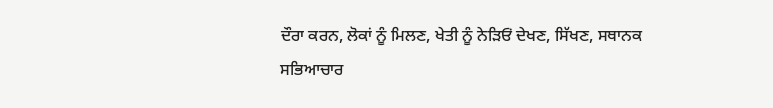ਦੌਰਾ ਕਰਨ, ਲੋਕਾਂ ਨੂੰ ਮਿਲਣ, ਖੇਤੀ ਨੂੰ ਨੇੜਿਓਂ ਦੇਖਣ, ਸਿੱਖਣ, ਸਥਾਨਕ ਸਭਿਆਚਾਰ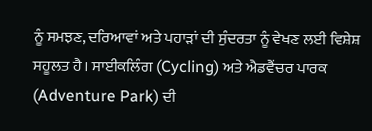ਨੂੰ ਸਮਝਣ, ਦਰਿਆਵਾਂ ਅਤੇ ਪਹਾੜਾਂ ਦੀ ਸੁੰਦਰਤਾ ਨੂੰ ਵੇਖਣ ਲਈ ਵਿਸ਼ੇਸ਼ ਸਹੂਲਤ ਹੈ। ਸਾਈਕਲਿੰਗ (Cycling) ਅਤੇ ਐਡਵੈਂਚਰ ਪਾਰਕ (Adventure Park) ਦੀ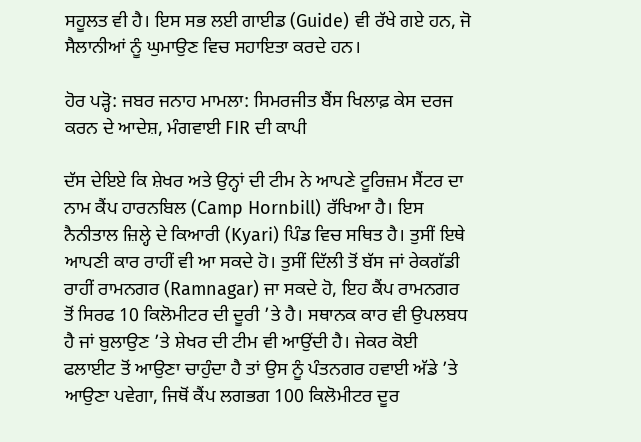ਸਹੂਲਤ ਵੀ ਹੈ। ਇਸ ਸਭ ਲਈ ਗਾਈਡ (Guide) ਵੀ ਰੱਖੇ ਗਏ ਹਨ, ਜੋ ਸੈਲਾਨੀਆਂ ਨੂੰ ਘੁਮਾਉਣ ਵਿਚ ਸਹਾਇਤਾ ਕਰਦੇ ਹਨ।

ਹੋਰ ਪੜ੍ਹੋ: ਜਬਰ ਜਨਾਹ ਮਾਮਲਾ: ਸਿਮਰਜੀਤ ਬੈਂਸ ਖਿਲਾਫ਼ ਕੇਸ ਦਰਜ ਕਰਨ ਦੇ ਆਦੇਸ਼, ਮੰਗਵਾਈ FIR ਦੀ ਕਾਪੀ

ਦੱਸ ਦੇਇਏ ਕਿ ਸ਼ੇਖਰ ਅਤੇ ਉਨ੍ਹਾਂ ਦੀ ਟੀਮ ਨੇ ਆਪਣੇ ਟੂਰਿਜ਼ਮ ਸੈਂਟਰ ਦਾ ਨਾਮ ਕੈਂਪ ਹਾਰਨਬਿਲ (Camp Hornbill) ਰੱਖਿਆ ਹੈ। ਇਸ ਨੈਨੀਤਾਲ ਜ਼ਿਲ੍ਹੇ ਦੇ ਕਿਆਰੀ (Kyari) ਪਿੰਡ ਵਿਚ ਸਥਿਤ ਹੈ। ਤੁਸੀਂ ਇਥੇ ਆਪਣੀ ਕਾਰ ਰਾਹੀਂ ਵੀ ਆ ਸਕਦੇ ਹੋ। ਤੁਸੀਂ ਦਿੱਲੀ ਤੋਂ ਬੱਸ ਜਾਂ ਰੇਕਗੱਡੀ ਰਾਹੀਂ ਰਾਮਨਗਰ (Ramnagar) ਜਾ ਸਕਦੇ ਹੋ, ਇਹ ਕੈਂਪ ਰਾਮਨਗਰ ਤੋਂ ਸਿਰਫ 10 ਕਿਲੋਮੀਟਰ ਦੀ ਦੂਰੀ ’ਤੇ ਹੈ। ਸਥਾਨਕ ਕਾਰ ਵੀ ਉਪਲਬਧ ਹੈ ਜਾਂ ਬੁਲਾਉਣ ’ਤੇ ਸ਼ੇਖਰ ਦੀ ਟੀਮ ਵੀ ਆਉਂਦੀ ਹੈ। ਜੇਕਰ ਕੋਈ ਫਲਾਈਟ ਤੋਂ ਆਉਣਾ ਚਾਹੁੰਦਾ ਹੈ ਤਾਂ ਉਸ ਨੂੰ ਪੰਤਨਗਰ ਹਵਾਈ ਅੱਡੇ ’ਤੇ ਆਉਣਾ ਪਵੇਗਾ, ਜਿਥੋਂ ਕੈਂਪ ਲਗਭਗ 100 ਕਿਲੋਮੀਟਰ ਦੂਰ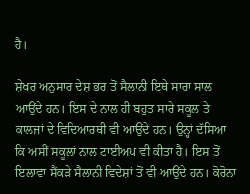ਹੈ।

ਸ਼ੇਖਰ ਅਨੁਸਾਰ ਦੇਸ਼ ਭਰ ਤੋਂ ਸੈਲਾਨੀ ਇਥੇ ਸਾਰਾ ਸਾਲ ਆਉਂਦੇ ਹਨ। ਇਸ ਦੇ ਨਾਲ ਹੀ ਬਹੁਤ ਸਾਰੇ ਸਕੂਲ ਤੇ ਕਾਲਜਾਂ ਦੇ ਵਿਦਿਆਰਥੀ ਵੀ ਆਉਂਦੇ ਹਨ। ਉਨ੍ਹਾਂ ਦੱਸਿਆ ਕਿ ਅਸੀਂ ਸਕੂਲਾਂ ਨਾਲ ਟਾਈਅਪ ਵੀ ਕੀਤਾ ਹੈ। ਇਸ ਤੋਂ ਇਲਾਵਾ ਸੈਂਕੜੇ ਸੈਲਾਨੀ ਵਿਦੇਸ਼ਾਂ ਤੋਂ ਵੀ ਆਉਂਦੇ ਹਨ। ਕੋਰੋਨਾ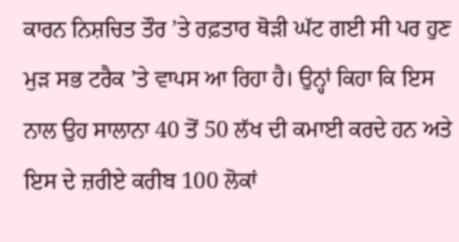ਕਾਰਨ ਨਿਸ਼ਚਿਤ ਤੌਰ ’ਤੇ ਰਫ਼ਤਾਰ ਥੋੜੀ ਘੱਟ ਗਈ ਸੀ ਪਰ ਹੁਣ ਮੁੜ ਸਭ ਟਰੈਕ ’ਤੇ ਵਾਪਸ ਆ ਰਿਹਾ ਹੈ। ਉਨ੍ਹਾਂ ਕਿਹਾ ਕਿ ਇਸ ਨਾਲ ਉਹ ਸਾਲਾਨਾ 40 ਤੋਂ 50 ਲੱਖ ਦੀ ਕਮਾਈ ਕਰਦੇ ਹਨ ਅਤੇ ਇਸ ਦੇ ਜ਼ਰੀਏ ਕਰੀਬ 100 ਲੋਕਾਂ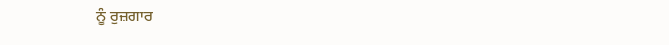ਨੂੰ ਰੁਜ਼ਗਾਰ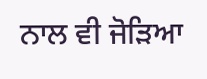ਨਾਲ ਵੀ ਜੋੜਿਆ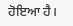ਹੋਇਆ ਹੈ।